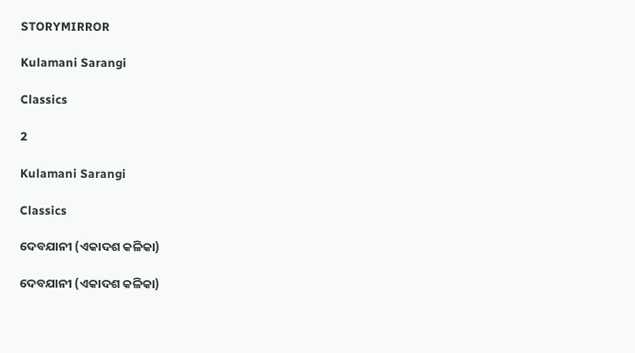STORYMIRROR

Kulamani Sarangi

Classics

2

Kulamani Sarangi

Classics

ଦେବଯାନୀ (ଏକାଦଶ କଳିକା)

ଦେବଯାନୀ (ଏକାଦଶ କଳିକା)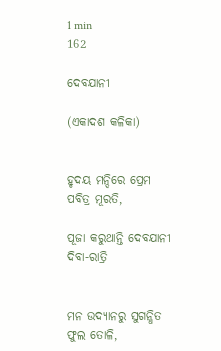1 min
162

ଦେବଯାନୀ

(ଏକାଦଶ କଳିକା)


ହୃଦୟ ମନ୍ଦିରେ ପ୍ରେମ ପବିତ୍ର ମୂରତି,

ପୂଜା କରୁଥାନ୍ତି ଦେବଯାନୀ ଦିବା-ରାତ୍ରି


ମନ ଉଦ୍ୟାନରୁ ସୁଗନ୍ଧିତ ଫୁଲ ତୋଳି,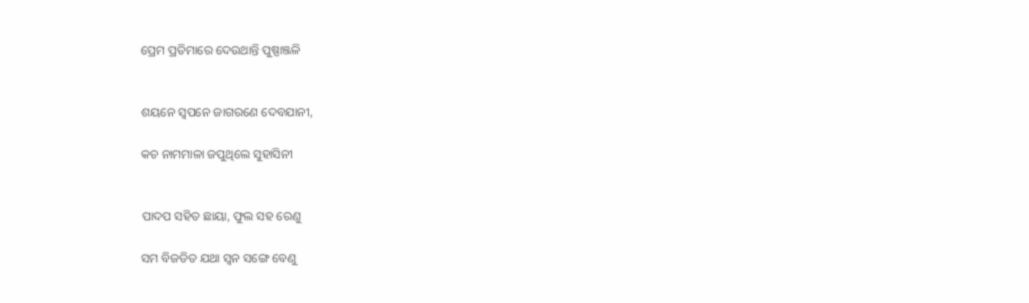ପ୍ରେମ ପ୍ରତିମାରେ ଦେଉଥାନ୍ତି ପୁଷ୍ପାଞ୍ଜଳି


ଶୟନେ ସ୍ୱପନେ ଜାଗରଣେ ଦେବଯାନୀ,

କଚ ନାମମାଳା ଜପୁଥିଲେ ସୁହାସିନୀ


ପାଦପ ସହିତ ଛାୟା, ଫୁଲ ସହ ରେଣୁ

ସମ ବିଜଡିତ ଯଥା ସ୍ୱନ ସଙ୍ଗେ ବେଣୁ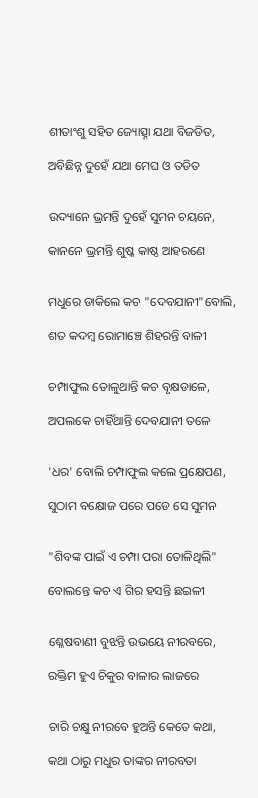ଶୀତାଂଶୁ ସହିତ ଜ୍ୟୋତ୍ସ୍ନା ଯଥା ବିଜଡିତ,

ଅବିଛିନ୍ନ ଦୁହେଁ ଯଥା ମେଘ ଓ ତଡିତ


ଉଦ୍ୟାନେ ଭ୍ରମନ୍ତି ଦୁହେଁ ସୁମନ ଚୟନେ,

କାନନେ ଭ୍ରମନ୍ତି ଶୁଷ୍କ କାଷ୍ଠ ଆହରଣେ


ମଧୁରେ ଡାକିଲେ କଚ "ଦେବଯାନୀ"ବୋଲି,

ଶତ କଦମ୍ବ ରୋମାଞ୍ଚେ ଶିହରନ୍ତି ବାଳୀ


ଚମ୍ପାଫୁଲ ତୋଳୁଥାନ୍ତି କଚ ବୃକ୍ଷଡାଳେ,

ଅପଲକେ ଚାହିଁଥାନ୍ତି ଦେବଯାନୀ ତଳେ


'ଧର' ବୋଲି ଚମ୍ପାଫୁଲ କଲେ ପ୍ରକ୍ଷେପଣ,

ସୁଠାମ ବକ୍ଷୋଜ ପରେ ପଡେ ସେ ସୁମନ


"ଶିବଙ୍କ ପାଇଁ ଏ ଚମ୍ପା ପରା ତୋଳିଥିଲି"

ବୋଲନ୍ତେ କଚ ଏ ଗିର ହସନ୍ତି ଛଇଳୀ


ଶ୍ଳେଷବାଣୀ ବୁଝନ୍ତି ଉଭୟେ ନୀରବରେ,

ରକ୍ତିମ ହୁଏ ଚିକୁର ବାଳାର ଲାଜରେ


ଚାରି ଚକ୍ଷୁ ନୀରବେ ହୁଅନ୍ତି କେତେ କଥା,

କଥା ଠାରୁ ମଧୁର ତାଙ୍କର ନୀରବତା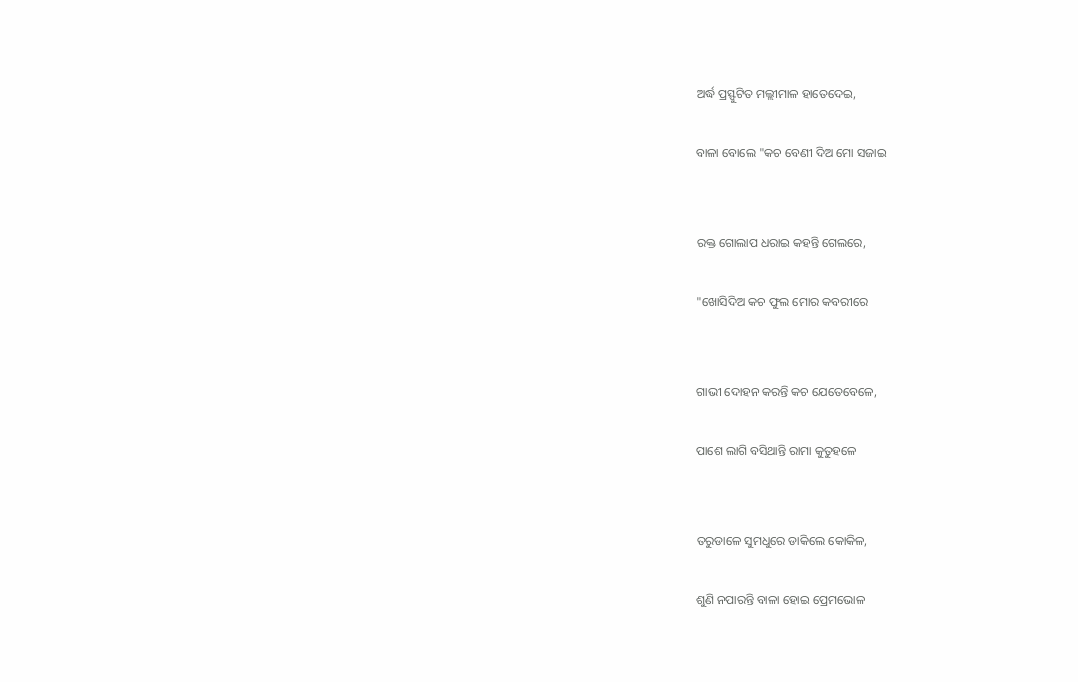ଅର୍ଦ୍ଧ ପ୍ରସ୍ଫୁଟିତ ମଲ୍ଲୀମାଳ ହାତେଦେଇ,

ବାଳା ବୋଲେ "କଚ ବେଣୀ ଦିଅ ମୋ ସଜାଇ


ରକ୍ତ ଗୋଲାପ ଧରାଇ କହନ୍ତି ଗେଲରେ,

"ଖୋସିଦିଅ କଚ ଫୁଲ ମୋର କବରୀରେ


ଗାଭୀ ଦୋହନ କରନ୍ତି କଚ ଯେତେବେଳେ,

ପାଶେ ଲାଗି ବସିଥାନ୍ତି ରାମା କୁତୁହଳେ


ତରୁଡାଳେ ସୁମଧୁରେ ଡାକିଲେ କୋକିଳ,

ଶୁଣି ନପାରନ୍ତି ବାଳା ହୋଇ ପ୍ରେମଭୋଳ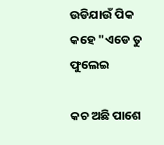ଉଡିଯାଉଁ ପିକ କହେ "ଏଡେ ତୁ ଫୁଲେଇ

କଚ ଅଛି ପାଶେ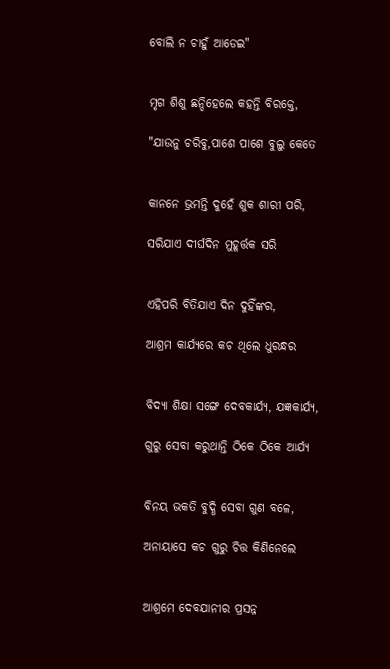ବୋଲି ନ ଚାହୁଁ ଆଡେଇ"


ମୃଗ ଶିଶୁ ଛନ୍ଦିହେଲେ କହନ୍ତି ବିରକ୍ତେ,

"ଯାଉନୁ ଚରିବୁ,ପାଶେ ପାଶେ ବୁଲୁ କେତେ


କାନନେ ଭ୍ରମନ୍ତି ଦୁହେଁ ଶୁକ ଶାରୀ ପରି,

ସରିଯାଏ ଦୀର୍ଘଦିନ ମୁହୂର୍ତ୍ତକ ସରି


ଏହିପରି ବିତିଯାଏ ଦିନ ଦୁହିଁଙ୍କର,

ଆଶ୍ରମ କାର୍ଯ୍ୟରେ କଚ ଥିଲେ ଧୁରନ୍ଧର


ବିଦ୍ୟା ଶିକ୍ଷା ସଙ୍ଗେ ଦେବକାର୍ଯ୍ୟ, ଯଜ୍ଞକାର୍ଯ୍ୟ,

ଗୁରୁ ସେବା କରୁଥାନ୍ତି ଠିକେ ଠିକେ ଆର୍ଯ୍ୟ


ବିନୟ ଭକତି ବୁଦ୍ଧି ସେବା ଗୁଣ ବଳେ,

ଅନାୟାସେ କଚ ଗୁରୁ ଚିତ୍ତ କିଣିନେଲେ


ଆଶ୍ରମେ ଦେବଯାନୀର ପ୍ରସନ୍ନ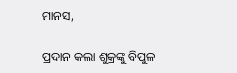ମାନସ,

ପ୍ରଦାନ କଲା ଶୁକ୍ରଙ୍କୁ ବିପୁଳ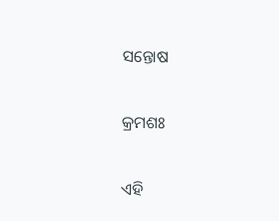ସନ୍ତୋଷ


କ୍ରମଶଃ


ଏହି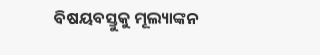ବିଷୟବସ୍ତୁକୁ ମୂଲ୍ୟାଙ୍କନ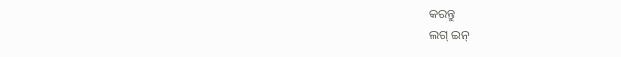କରନ୍ତୁ
ଲଗ୍ ଇନ୍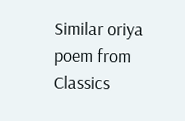Similar oriya poem from Classics